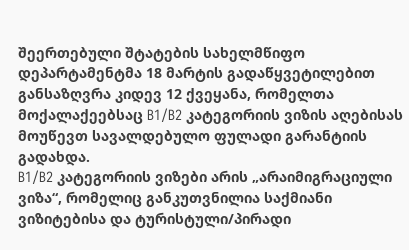შეერთებული შტატების სახელმწიფო დეპარტამენტმა 18 მარტის გადაწყვეტილებით განსაზღვრა კიდევ 12 ქვეყანა, რომელთა მოქალაქეებსაც B1/B2 კატეგორიის ვიზის აღებისას მოუწევთ სავალდებულო ფულადი გარანტიის გადახდა.
B1/B2 კატეგორიის ვიზები არის „არაიმიგრაციული ვიზა“, რომელიც განკუთვნილია საქმიანი ვიზიტებისა და ტურისტული/პირადი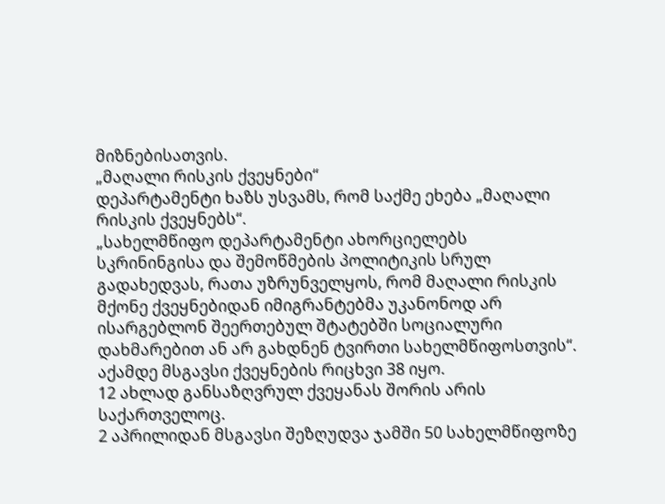მიზნებისათვის.
„მაღალი რისკის ქვეყნები“
დეპარტამენტი ხაზს უსვამს, რომ საქმე ეხება „მაღალი რისკის ქვეყნებს“.
„სახელმწიფო დეპარტამენტი ახორციელებს სკრინინგისა და შემოწმების პოლიტიკის სრულ გადახედვას, რათა უზრუნველყოს, რომ მაღალი რისკის მქონე ქვეყნებიდან იმიგრანტებმა უკანონოდ არ ისარგებლონ შეერთებულ შტატებში სოციალური დახმარებით ან არ გახდნენ ტვირთი სახელმწიფოსთვის“.
აქამდე მსგავსი ქვეყნების რიცხვი 38 იყო.
12 ახლად განსაზღვრულ ქვეყანას შორის არის საქართველოც.
2 აპრილიდან მსგავსი შეზღუდვა ჯამში 50 სახელმწიფოზე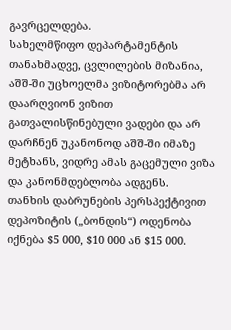გავრცელდება.
სახელმწიფო დეპარტამენტის თანახმადვე, ცვლილების მიზანია, აშშ-ში უცხოელმა ვიზიტორებმა არ დაარღვიონ ვიზით გათვალისწინებული ვადები და არ დარჩნენ უკანონოდ აშშ-ში იმაზე მეტხანს, ვიდრე ამას გაცემული ვიზა და კანონმდებლობა ადგენს.
თანხის დაბრუნების პერსპექტივით
დეპოზიტის („ბონდის“) ოდენობა იქნება $5 000, $10 000 ან $15 000.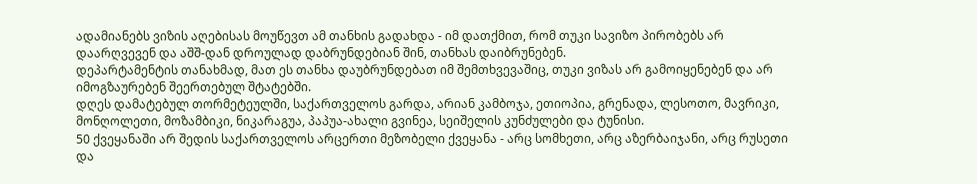ადამიანებს ვიზის აღებისას მოუწევთ ამ თანხის გადახდა - იმ დათქმით, რომ თუკი სავიზო პირობებს არ დაარღვევენ და აშშ-დან დროულად დაბრუნდებიან შინ, თანხას დაიბრუნებენ.
დეპარტამენტის თანახმად, მათ ეს თანხა დაუბრუნდებათ იმ შემთხვევაშიც, თუკი ვიზას არ გამოიყენებენ და არ იმოგზაურებენ შეერთებულ შტატებში.
დღეს დამატებულ თორმეტეულში, საქართველოს გარდა, არიან კამბოჯა, ეთიოპია, გრენადა, ლესოთო, მავრიკი, მონღოლეთი, მოზამბიკი, ნიკარაგუა, პაპუა-ახალი გვინეა, სეიშელის კუნძულები და ტუნისი.
50 ქვეყანაში არ შედის საქართველოს არცერთი მეზობელი ქვეყანა - არც სომხეთი, არც აზერბაიჯანი, არც რუსეთი და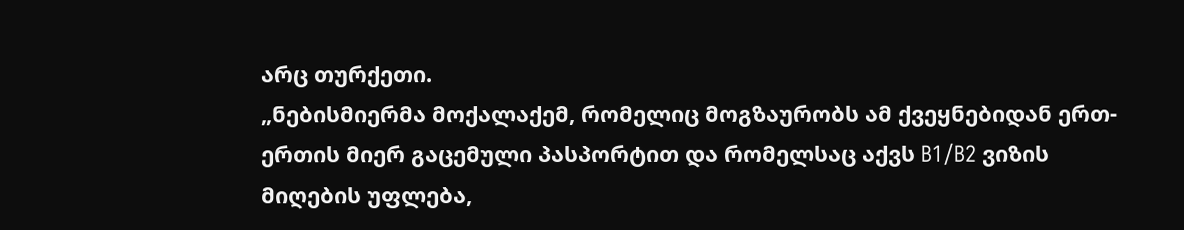არც თურქეთი.
„ნებისმიერმა მოქალაქემ, რომელიც მოგზაურობს ამ ქვეყნებიდან ერთ-ერთის მიერ გაცემული პასპორტით და რომელსაც აქვს B1/B2 ვიზის მიღების უფლება,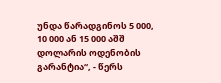უნდა წარადგინოს 5 000, 10 000 ან 15 000 აშშ დოლარის ოდენობის გარანტია“, - წერს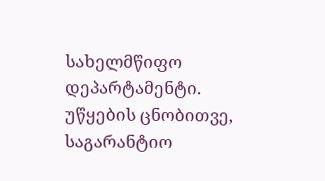სახელმწიფო დეპარტამენტი.
უწყების ცნობითვე, საგარანტიო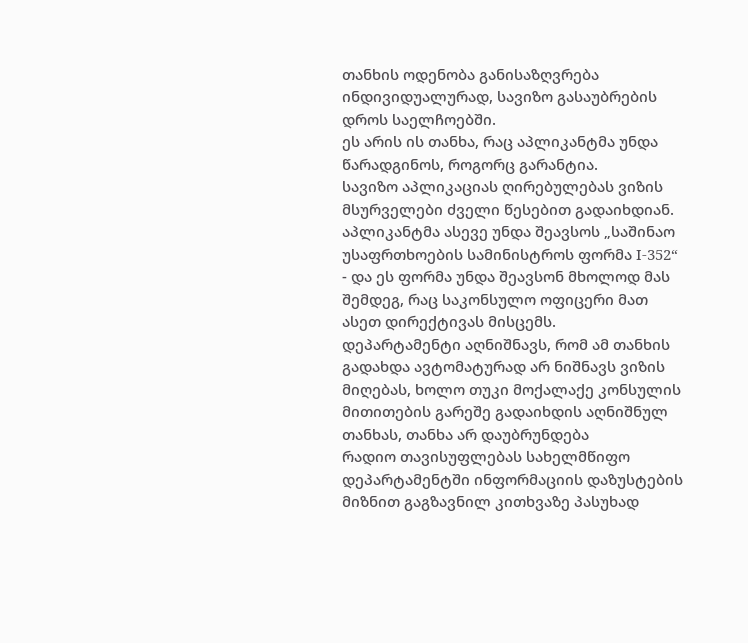თანხის ოდენობა განისაზღვრება ინდივიდუალურად, სავიზო გასაუბრების დროს საელჩოებში.
ეს არის ის თანხა, რაც აპლიკანტმა უნდა წარადგინოს, როგორც გარანტია.
სავიზო აპლიკაციას ღირებულებას ვიზის მსურველები ძველი წესებით გადაიხდიან.
აპლიკანტმა ასევე უნდა შეავსოს „საშინაო უსაფრთხოების სამინისტროს ფორმა I-352“ - და ეს ფორმა უნდა შეავსონ მხოლოდ მას შემდეგ, რაც საკონსულო ოფიცერი მათ ასეთ დირექტივას მისცემს.
დეპარტამენტი აღნიშნავს, რომ ამ თანხის გადახდა ავტომატურად არ ნიშნავს ვიზის მიღებას, ხოლო თუკი მოქალაქე კონსულის მითითების გარეშე გადაიხდის აღნიშნულ თანხას, თანხა არ დაუბრუნდება
რადიო თავისუფლებას სახელმწიფო დეპარტამენტში ინფორმაციის დაზუსტების მიზნით გაგზავნილ კითხვაზე პასუხად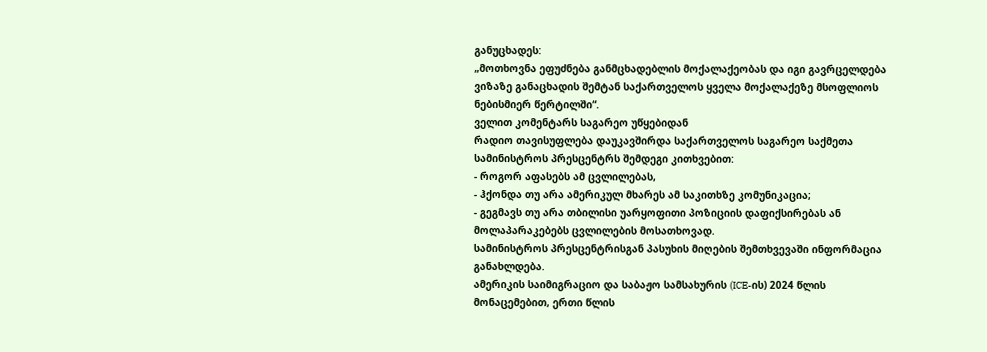განუცხადეს:
„მოთხოვნა ეფუძნება განმცხადებლის მოქალაქეობას და იგი გავრცელდება ვიზაზე განაცხადის შემტან საქართველოს ყველა მოქალაქეზე მსოფლიოს ნებისმიერ წერტილში“.
ველით კომენტარს საგარეო უწყებიდან
რადიო თავისუფლება დაუკავშირდა საქართველოს საგარეო საქმეთა სამინისტროს პრესცენტრს შემდეგი კითხვებით:
- როგორ აფასებს ამ ცვლილებას,
- ჰქონდა თუ არა ამერიკულ მხარეს ამ საკითხზე კომუნიკაცია;
- გეგმავს თუ არა თბილისი უარყოფითი პოზიციის დაფიქსირებას ან მოლაპარაკებებს ცვლილების მოსათხოვად.
სამინისტროს პრესცენტრისგან პასუხის მიღების შემთხვევაში ინფორმაცია განახლდება.
ამერიკის საიმიგრაციო და საბაჟო სამსახურის (ICE-ის) 2024 წლის მონაცემებით, ერთი წლის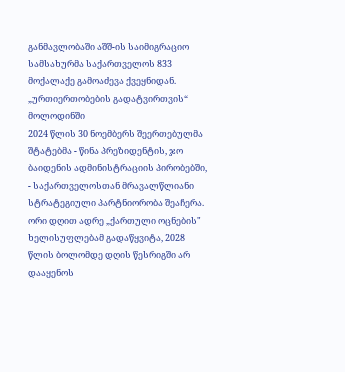განმავლობაში აშშ-ის საიმიგრაციო სამსახურმა საქართველოს 833 მოქალაქე გამოაძევა ქვეყნიდან.
„ურთიერთობების გადატვირთვის“ მოლოდინში
2024 წლის 30 ნოემბერს შეერთებულმა შტატებმა - წინა პრეზიდენტის, ჯო ბაიდენის ადმინისტრაციის პირობებში, - საქართველოსთან მრავალწლიანი სტრატეგიული პარტნიორობა შეაჩერა.
ორი დღით ადრე „ქართული ოცნების" ხელისუფლებამ გადაწყვიტა, 2028 წლის ბოლომდე დღის წესრიგში არ დააყენოს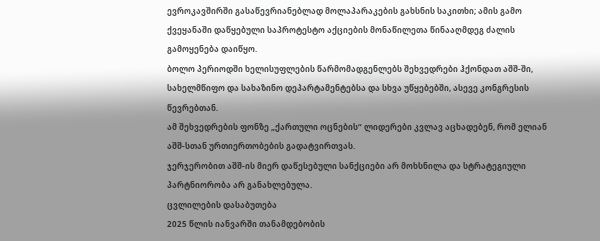ევროკავშირში გასაწევრიანებლად მოლაპარაკების გახსნის საკითხი; ამის გამო ქვეყანაში დაწყებული საპროტესტო აქციების მონაწილეთა წინააღმდეგ ძალის გამოყენება დაიწყო.
ბოლო პერიოდში ხელისუფლების წარმომადგენლებს შეხვედრები ჰქონდათ აშშ-ში, სახელმწიფო და სახაზინო დეპარტამენტებსა და სხვა უწყებებში, ასევე კონგრესის წევრებთან.
ამ შეხვედრების ფონზე „ქართული ოცნების“ ლიდერები კვლავ აცხადებენ, რომ ელიან აშშ-სთან ურთიერთობების გადატვირთვას.
ჯერჯერობით აშშ-ის მიერ დაწესებული სანქციები არ მოხსნილა და სტრატეგიული პარტნიორობა არ განახლებულა.
ცვლილების დასაბუთება
2025 წლის იანვარში თანამდებობის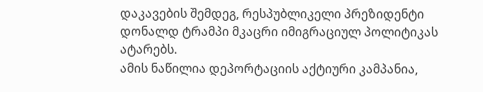დაკავების შემდეგ, რესპუბლიკელი პრეზიდენტი დონალდ ტრამპი მკაცრი იმიგრაციულ პოლიტიკას ატარებს.
ამის ნაწილია დეპორტაციის აქტიური კამპანია,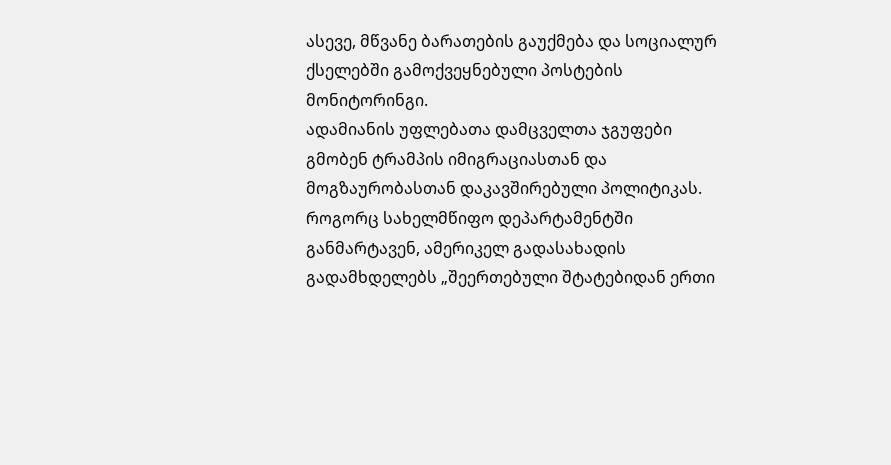ასევე, მწვანე ბარათების გაუქმება და სოციალურ ქსელებში გამოქვეყნებული პოსტების მონიტორინგი.
ადამიანის უფლებათა დამცველთა ჯგუფები გმობენ ტრამპის იმიგრაციასთან და მოგზაურობასთან დაკავშირებული პოლიტიკას.
როგორც სახელმწიფო დეპარტამენტში განმარტავენ, ამერიკელ გადასახადის გადამხდელებს „შეერთებული შტატებიდან ერთი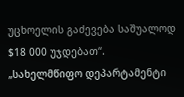უცხოელის გაძევება საშუალოდ $18 000 უჯდებათ“.
„სახელმწიფო დეპარტამენტი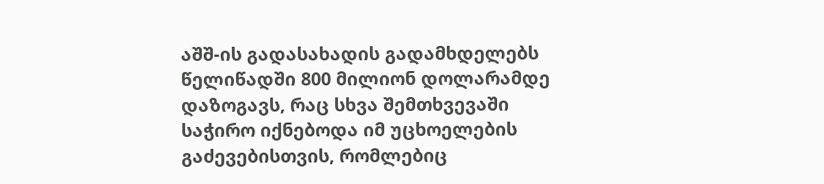აშშ-ის გადასახადის გადამხდელებს წელიწადში 800 მილიონ დოლარამდე დაზოგავს, რაც სხვა შემთხვევაში საჭირო იქნებოდა იმ უცხოელების გაძევებისთვის, რომლებიც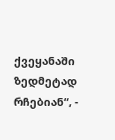ქვეყანაში ზედმეტად რჩებიან“, -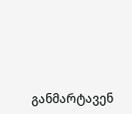განმარტავენ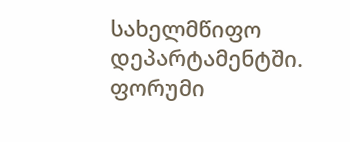სახელმწიფო დეპარტამენტში.
ფორუმი